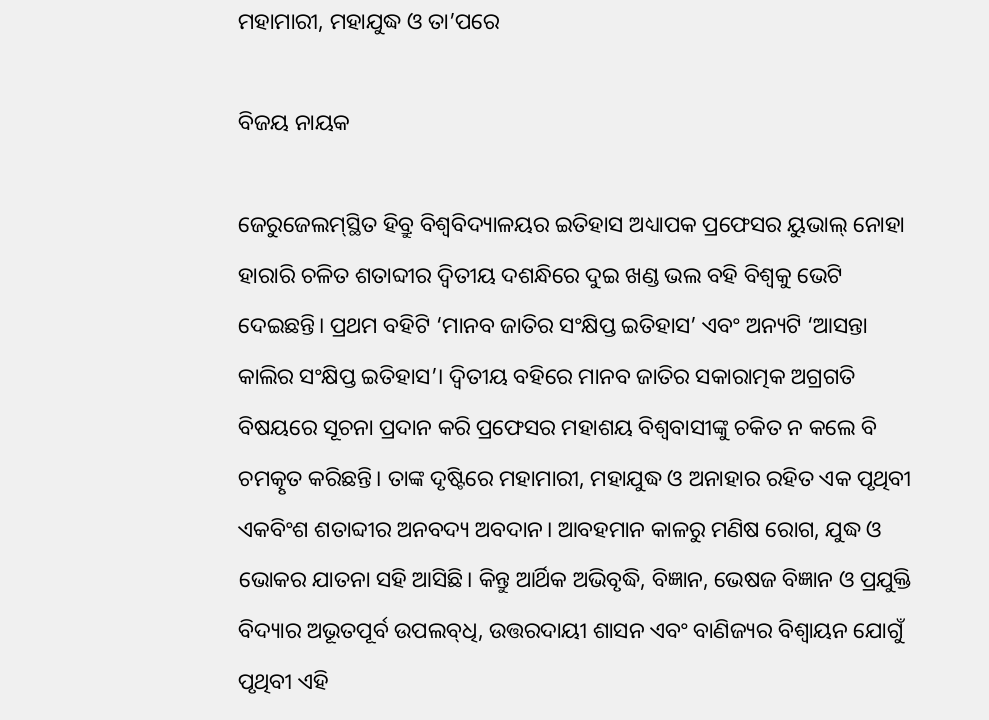ମହାମାରୀ, ମହାଯୁଦ୍ଧ ଓ ତା’ପରେ

ବିଜୟ ନାୟକ

ଜେରୁଜେଲମ୍‌ସ୍ଥିତ ହିବ୍ରୁ ବିଶ୍ୱବିଦ୍ୟାଳୟର ଇତିହାସ ଅଧ୍ୟାପକ ପ୍ରଫେସର ୟୁଭାଲ୍ ନୋହା ହାରାରି ଚଳିତ ଶତାବ୍ଦୀର ଦ୍ୱିତୀୟ ଦଶନ୍ଧିରେ ଦୁଇ ଖଣ୍ଡ ଭଲ ବହି ବିଶ୍ୱକୁ ଭେଟି ଦେଇଛନ୍ତି। ପ୍ରଥମ ବହିଟି ‘ମାନବ ଜାତିର ସଂକ୍ଷିପ୍ତ ଇତିହାସ’ ଏବଂ ଅନ୍ୟଟି ‘ଆସନ୍ତା କାଲିର ସଂକ୍ଷିପ୍ତ ଇତିହାସ’। ଦ୍ୱିତୀୟ ବହିରେ ମାନବ ଜାତିର ସକାରାତ୍ମକ ଅଗ୍ରଗତି ବିଷୟରେ ସୂଚନା ପ୍ରଦାନ କରି ପ୍ରଫେସର ମହାଶୟ ବିଶ୍ୱବାସୀଙ୍କୁ ଚକିତ ନ କଲେ ବି ଚମତ୍କୃତ କରିଛନ୍ତି। ତାଙ୍କ ଦୃଷ୍ଟିରେ ମହାମାରୀ, ମହାଯୁଦ୍ଧ ଓ ଅନାହାର ରହିତ ଏକ ପୃଥିବୀ ଏକବିଂଶ ଶତାବ୍ଦୀର ଅନବଦ୍ୟ ଅବଦାନ। ଆବହମାନ କାଳରୁ ମଣିଷ ରୋଗ, ଯୁଦ୍ଧ ଓ ଭୋକର ଯାତନା ସହି ଆସିଛି। କିନ୍ତୁ ଆର୍ଥିକ ଅଭିବୃଦ୍ଧି, ବିଜ୍ଞାନ, ଭେଷଜ ବିଜ୍ଞାନ ଓ ପ୍ରଯୁକ୍ତି ବିଦ୍ୟାର ଅଭୂତପୂର୍ବ ଉପଲବ୍‌ଧି, ଉତ୍ତରଦାୟୀ ଶାସନ ଏବଂ ବାଣିଜ୍ୟର ବିଶ୍ୱାୟନ ଯୋଗୁଁ ପୃଥିବୀ ଏହି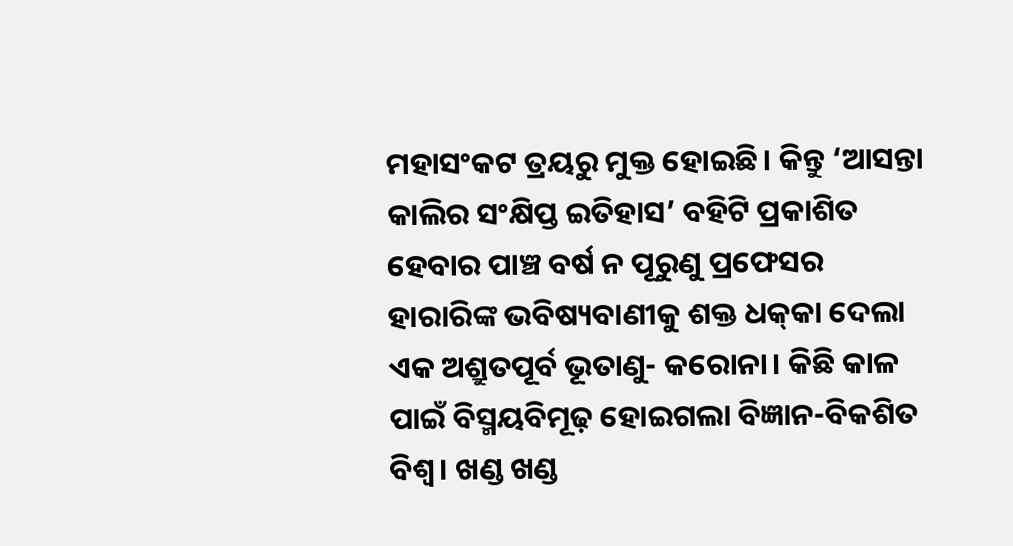ମହାସଂକଟ ତ୍ରୟରୁ ମୁକ୍ତ ହୋଇଛି। କିନ୍ତୁ ‘ଆସନ୍ତା କାଲିର ସଂକ୍ଷିପ୍ତ ଇତିହାସ’ ବହିଟି ପ୍ରକାଶିତ ହେବାର ପାଞ୍ଚ ବର୍ଷ ନ ପୂରୁଣୁ ପ୍ରଫେସର ହାରାରିଙ୍କ ଭବିଷ୍ୟବାଣୀକୁ ଶକ୍ତ ଧକ୍‌କା ଦେଲା ଏକ ଅଶ୍ରୁତପୂର୍ବ ଭୂତାଣୁ- କରୋନା। କିଛି କାଳ ପାଇଁ ବିସ୍ମୟବିମୂଢ଼ ହୋଇଗଲା ବିଜ୍ଞାନ-ବିକଶିତ ବିଶ୍ୱ। ଖଣ୍ଡ ଖଣ୍ଡ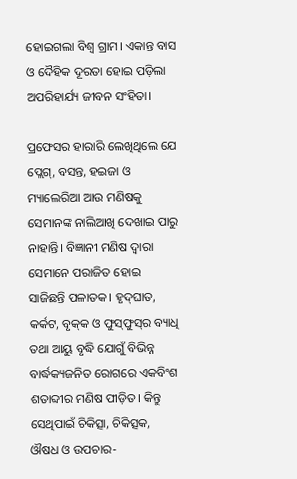ହୋଇଗଲା ବିଶ୍ୱ ଗ୍ରାମ। ଏକାନ୍ତ ବାସ ଓ ଦୈହିକ ଦୂରତା ହୋଇ ପଡ଼ିଲା ଅପରିହାର୍ଯ୍ୟ ଜୀବନ ସଂହିତା।

ପ୍ରଫେସର ହାରାରି ଲେଖିଥିଲେ ଯେ ପ୍ଲେଗ୍‌, ବସନ୍ତ, ହଇଜା ଓ ମ୍ୟାଲେରିଆ ଆଉ ମଣିଷକୁ ସେମାନଙ୍କ ନାଲିଆଖି ଦେଖାଇ ପାରୁ ନାହାନ୍ତି। ବିଜ୍ଞାନୀ ମଣିଷ ଦ୍ୱାରା ସେମାନେ ପରାଜିତ ହୋଇ ସାଜିଛନ୍ତି ପଳାତକ। ହୃଦ୍‌ଘାତ, କର୍କଟ, ବୃକ୍‌କ ଓ ଫୁସ୍‌ଫୁସ୍‌ର ବ୍ୟାଧି ତଥା ଆୟୁ ବୃଦ୍ଧି ଯୋଗୁଁ ବିଭିନ୍ନ ବାର୍ଦ୍ଧକ୍ୟଜନିତ ରୋଗରେ ଏକବିଂଶ ଶତାବ୍ଦୀର ମଣିଷ ପୀଡ଼ିତ। କିନ୍ତୁ ସେଥିପାଇଁ ଚିକିତ୍ସା, ଚିକିତ୍ସକ, ଔଷଧ ଓ ଉପଚାର-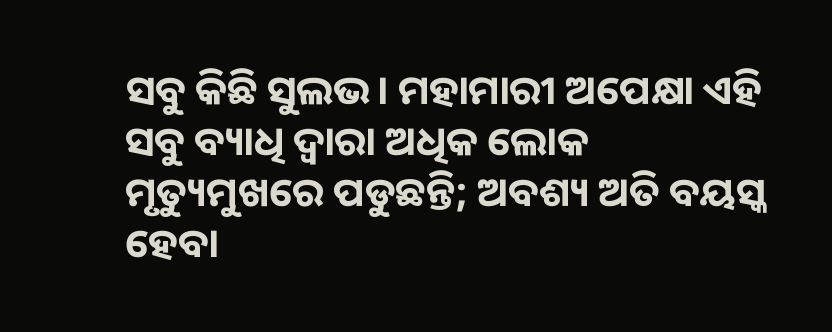ସବୁ କିଛି ସୁଲଭ। ମହାମାରୀ ଅପେକ୍ଷା ଏହି ସବୁ ବ୍ୟାଧି ଦ୍ୱାରା ଅଧିକ ଲୋକ ମୃତ୍ୟୁମୁଖରେ ପଡୁଛନ୍ତି; ଅବଶ୍ୟ ଅତି ବୟସ୍କ ହେବା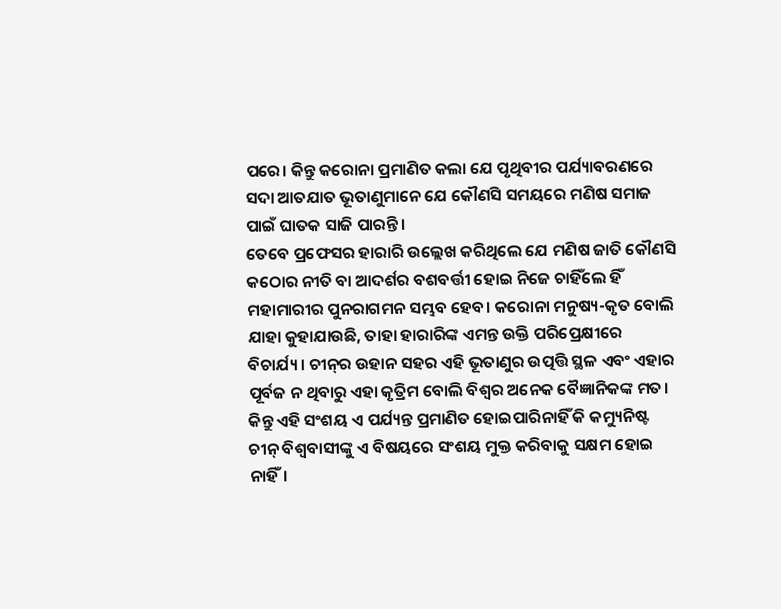ପରେ। କିନ୍ତୁ କରୋନା ପ୍ରମାଣିତ କଲା ଯେ ପୃଥିବୀର ପର୍ଯ୍ୟାବରଣରେ ସଦା ଆତଯାତ ଭୂତାଣୁମାନେ ଯେ କୌଣସି ସମୟରେ ମଣିଷ ସମାଜ ପାଇଁ ଘାତକ ସାଜି ପାରନ୍ତି।
ତେବେ ପ୍ରଫେସର ହାରାରି ଉଲ୍ଲେଖ କରିଥିଲେ ଯେ ମଣିଷ ଜାତି କୌଣସି କଠୋର ନୀତି ବା ଆଦର୍ଶର ବଶବର୍ତ୍ତୀ ହୋଇ ନିଜେ ଚାହିଁଲେ ହିଁ ମହାମାରୀର ପୁନରାଗମନ ସମ୍ଭବ ହେବ। କରୋନା ମନୁଷ୍ୟ-କୃତ ବୋଲି ଯାହା କୁହାଯାଉଛି, ତାହା ହାରାରିଙ୍କ ଏମନ୍ତ ଉକ୍ତି ପରିପ୍ରେକ୍ଷୀରେ ବିଚାର୍ଯ୍ୟ। ଚୀନ୍‌ର ଉହାନ ସହର ଏହି ଭୂତାଣୁର ଉତ୍ପତ୍ତି ସ୍ଥଳ ଏବଂ ଏହାର ପୂର୍ବଜ ନ ଥିବାରୁ ଏହା କୃତ୍ରିମ ବୋଲି ବିଶ୍ୱର ଅନେକ ବୈଜ୍ଞାନିକଙ୍କ ମତ। କିନ୍ତୁ ଏହି ସଂଶୟ ଏ ପର୍ଯ୍ୟନ୍ତ ପ୍ରମାଣିତ ହୋଇପାରିନାହିଁ କି କମ୍ୟୁନିଷ୍ଟ ଚୀନ୍‌ ବିଶ୍ୱବାସୀଙ୍କୁ ଏ ବିଷୟରେ ସଂଶୟ ମୁକ୍ତ କରିବାକୁ ସକ୍ଷମ ହୋଇ ନାହିଁ।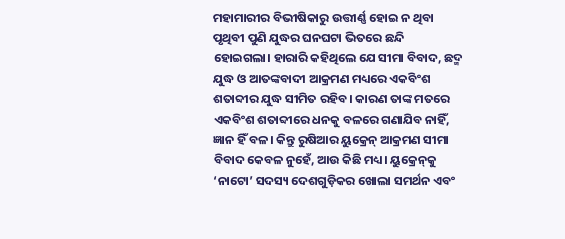ମହାମାରୀର ବିଭୀଷିକାରୁ ଉତ୍ତୀର୍ଣ୍ଣ ହୋଇ ନ ଥିବା ପୃଥିବୀ ପୁଣି ଯୁଦ୍ଧର ଘନଘଟା ଭିତରେ ଛନ୍ଦି ହୋଇଗଲା। ହାରାରି କହିଥିଲେ ଯେ ସୀମା ବିବାଦ, ଛଦ୍ମ ଯୁଦ୍ଧ ଓ ଆତଙ୍କବାଦୀ ଆକ୍ରମଣ ମଧ୍ୟରେ ଏକବିଂଶ ଶତାବ୍ଦୀର ଯୁଦ୍ଧ ସୀମିତ ରହିବ। କାରଣ ତାଙ୍କ ମତରେ ଏକବିଂଶ ଶତାବ୍ଦୀରେ ଧନକୁ ବଳରେ ଗଣାଯିବ ନାହିଁ, ଜ୍ଞାନ ହିଁ ବଳ। କିନ୍ତୁ ରୁଷିଆର ୟୁକ୍ରେନ୍ ଆକ୍ରମଣ ସୀମା ବିବାଦ କେବଳ ନୁହେଁ, ଆଉ କିଛି ମଧ୍ୟ। ୟୁକ୍ରେନ୍‌କୁ ‘ନାଟୋ’ ସଦସ୍ୟ ଦେଶଗୁଡ଼ିକର ଖୋଲା ସମର୍ଥନ ଏବଂ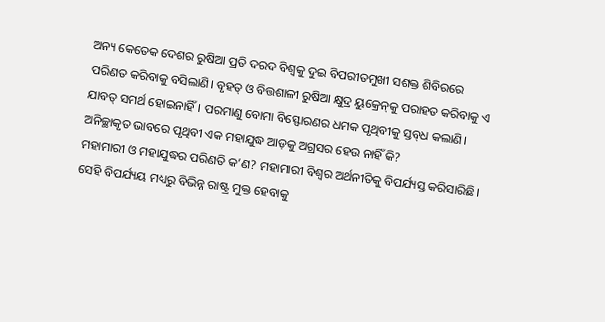ଅନ୍ୟ କେତେକ ଦେଶର ରୁଷିଆ ପ୍ରତି ଦରଦ ବିଶ୍ୱକୁ ଦୁଇ ବିପରୀତମୁଖୀ ସଶକ୍ତ ଶିବିରରେ ପରିଣତ କରିବାକୁ ବସିଲାଣି। ବୃହତ୍ ଓ ବିତ୍ତଶାଳୀ ରୁଷିଆ କ୍ଷୁଦ୍ର ୟୁକ୍ରେନ୍‌କୁ ପରାହତ କରିବାକୁ ଏ ଯାବତ୍ ସମର୍ଥ ହୋଇନାହିଁ। ପରମାଣୁ ବୋମା ବିସ୍ଫୋରଣର ଧମକ ପୃଥିବୀକୁ ସ୍ତବ୍‌ଧ କଲାଣି। ଅନିଚ୍ଛାକୃତ ଭାବରେ ପୃଥିବୀ ଏକ ମହାଯୁଦ୍ଧ ଆଡ଼କୁ ଅଗ୍ରସର ହେଉ ନାହିଁ କି?
ମହାମାରୀ ଓ ମହାଯୁଦ୍ଧର ପରିଣତି କ’ଣ? ମହାମାରୀ ବିଶ୍ୱର ଅର୍ଥନୀତିକୁ ବିପର୍ଯ୍ୟସ୍ତ କରିସାରିଛି। ସେହି ବିପର୍ଯ୍ୟୟ ମଧ୍ୟରୁ ବିଭିନ୍ନ ରାଷ୍ଟ୍ର ମୁକ୍ତ ହେବାକୁ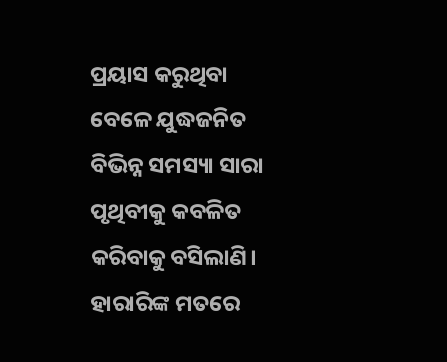ପ୍ରୟାସ କରୁଥିବା ବେଳେ ଯୁଦ୍ଧଜନିତ ବିଭିନ୍ନ ସମସ୍ୟା ସାରା ପୃଥିବୀକୁ କବଳିତ କରିବାକୁ ବସିଲାଣି। ହାରାରିଙ୍କ ମତରେ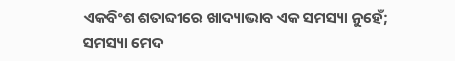ଏକବିଂଶ ଶତାବ୍ଦୀରେ ଖାଦ୍ୟାଭାବ ଏକ ସମସ୍ୟା ନୁହେଁ; ସମସ୍ୟା ମେଦ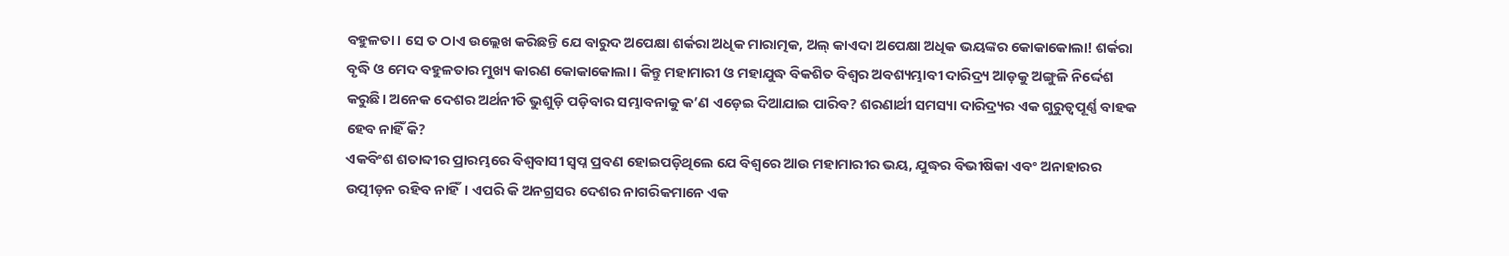ବହୁଳତା। ସେ ତ ଠାଏ ଉଲ୍ଲେଖ କରିଛନ୍ତି ଯେ ବାରୁଦ ଅପେକ୍ଷା ଶର୍କରା ଅଧିକ ମାରାତ୍ମକ, ଅଲ୍‌ କାଏଦା ଅପେକ୍ଷା ଅଧିକ ଭୟଙ୍କର କୋକାକୋଲା! ଶର୍କରା ବୃଦ୍ଧି ଓ ମେଦ ବହୁଳତାର ମୁଖ୍ୟ କାରଣ କୋକାକୋଲା। କିନ୍ତୁ ମହାମାରୀ ଓ ମହାଯୁଦ୍ଧ ବିକଶିତ ବିଶ୍ୱର ଅବଶ୍ୟମ୍ଭାବୀ ଦାରିଦ୍ର୍ୟ ଆଡ଼କୁ ଅଙ୍ଗୁଳି ନିର୍ଦ୍ଦେଶ କରୁଛି। ଅନେକ ଦେଶର ଅର୍ଥନୀତି ଭୁଶୁଡ଼ି ପଡ଼ିବାର ସମ୍ଭାବନାକୁ କ’ଣ ଏଡ଼େଇ ଦିଆଯାଇ ପାରିବ? ଶରଣାର୍ଥୀ ସମସ୍ୟା ଦାରିଦ୍ର୍ୟର ଏକ ଗୁରୁତ୍ୱପୂର୍ଣ୍ଣ ବାହକ ହେବ ନାହିଁ କି?
ଏକବିଂଶ ଶତାବ୍ଦୀର ପ୍ରାରମ୍ଭରେ ବିଶ୍ୱବାସୀ ସ୍ୱପ୍ନ ପ୍ରବଣ ହୋଇପଡ଼ିଥିଲେ ଯେ ବିଶ୍ୱରେ ଆଉ ମହାମାରୀର ଭୟ, ଯୁଦ୍ଧର ବିଭୀଷିକା ଏବଂ ଅନାହାରର ଉତ୍ପୀଡ଼ନ ରହିବ ନାହିଁ। ଏପରି କି ଅନଗ୍ରସର ଦେଶର ନାଗରିକମାନେ ଏକ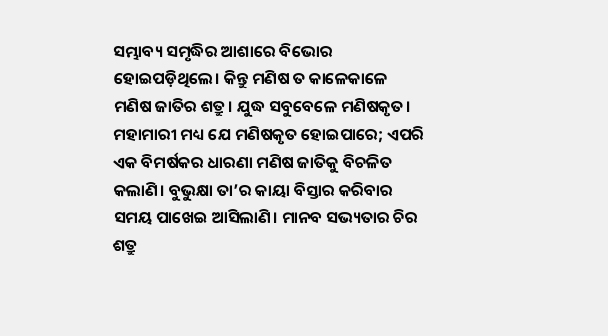ସମ୍ଭାବ୍ୟ ସମୃଦ୍ଧିର ଆଶାରେ ବିଭୋର ହୋଇପଡ଼ିଥିଲେ। କିନ୍ତୁ ମଣିଷ ତ କାଳେକାଳେ ମଣିଷ ଜାତିର ଶତ୍ରୁ। ଯୁଦ୍ଧ ସବୁବେଳେ ମଣିଷକୃତ। ମହାମାରୀ ମଧ୍ୟ ଯେ ମଣିଷକୃତ ହୋଇପାରେ; ଏପରି ଏକ ବିମର୍ଷକର ଧାରଣା ମଣିଷ ଜାତିକୁ ବିଚଳିତ କଲାଣି। ବୁଭୁକ୍ଷା ତା’ର କାୟା ବିସ୍ତାର କରିବାର ସମୟ ପାଖେଇ ଆସିଲାଣି। ମାନବ ସଭ୍ୟତାର ଚିର ଶତ୍ରୁ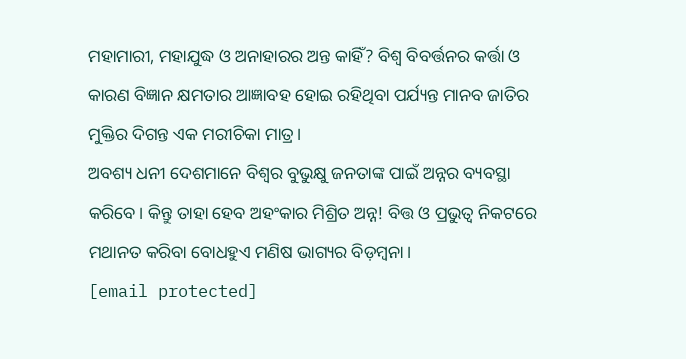ମହାମାରୀ, ମହାଯୁଦ୍ଧ ଓ ଅନାହାରର ଅନ୍ତ କାହିଁ? ବିଶ୍ୱ ବିବର୍ତ୍ତନର କର୍ତ୍ତା ଓ କାରଣ ବିଜ୍ଞାନ କ୍ଷମତାର ଆଜ୍ଞାବହ ହୋଇ ରହିଥିବା ପର୍ଯ୍ୟନ୍ତ ମାନବ ଜାତିର ମୁକ୍ତିର ଦିଗନ୍ତ ଏକ ମରୀଚିକା ମାତ୍ର।
ଅବଶ୍ୟ ଧନୀ ଦେଶମାନେ ବିଶ୍ୱର ବୁଭୁକ୍ଷୁ ଜନତାଙ୍କ ପାଇଁ ଅନ୍ନର ବ୍ୟବସ୍ଥା କରିବେ। କିନ୍ତୁ ତାହା ହେବ ଅହଂକାର ମିଶ୍ରିତ ଅନ୍ନ! ବିତ୍ତ ଓ ପ୍ରଭୁତ୍ୱ ନିକଟରେ ମଥାନତ କରିବା ବୋଧହୁଏ ମଣିଷ ଭାଗ୍ୟର ବିଡ଼ମ୍ବନା।
[email protected]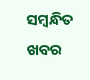ସମ୍ବନ୍ଧିତ ଖବର